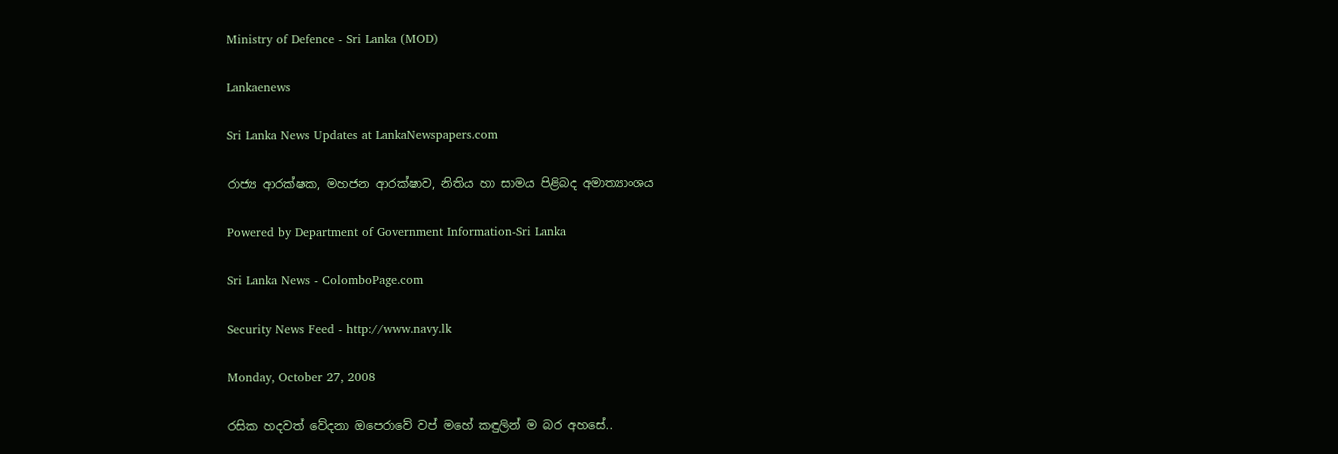Ministry of Defence - Sri Lanka (MOD)

Lankaenews

Sri Lanka News Updates at LankaNewspapers.com

රාජ්‍ය ආරක්ෂක, මහජන ආරක්ෂාව, නිතිය හා සාමය පිළිබද අමාත්‍යාංශය

Powered by Department of Government Information-Sri Lanka

Sri Lanka News - ColomboPage.com

Security News Feed - http://www.navy.lk

Monday, October 27, 2008

රසික හදවත් වේදනා ඔපෙරාවේ වප් මහේ කඳුලින් ම බර අහසේ..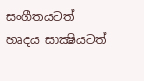සංගීතයටත් හෘදය සාක්‍ෂියටත්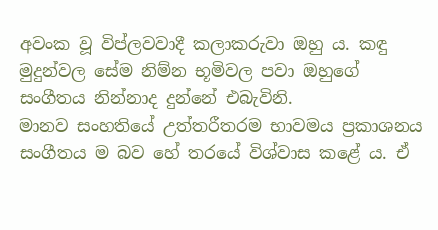අවංක වූ විප්ලවවාදී කලාකරුවා ඔහු ය. කඳු මුදුන්වල සේම නිම්න භූමිවල පවා ඔහුගේ සංගීතය නින්නාද දුන්නේ එබැවිනි.
මානව සංහතියේ උත්තරීතරම භාවමය ප්‍රකාශනය සංගීතය ම බව හේ තරයේ විශ්වාස කළේ ය. ඒ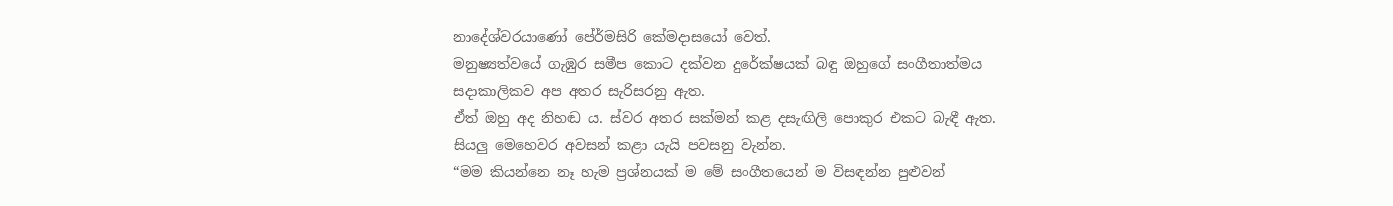නාදේශ්වරයාණෝ පේ‍ර්මසිරි කේමදාසයෝ වෙත්.
මනුෂ්‍යත්වයේ ගැඹුර සමීප කොට දක්වන දුරේක්ෂයක් බඳු ඔහුගේ සංගීතාත්මය සදාකාලිකව අප අතර සැරිසරනු ඇත.
ඒත් ඔහු අද නිහඬ ය. ස්වර අතර සක්මන් කළ දසැඟිලි පොකුර එකට බැඳී ඇත. සියලු මෙහෙවර අවසන් කළා යැයි පවසනු වැන්න.
“මම කියන්නෙ නෑ හැම ප්‍රශ්නයක් ම මේ සංගීතයෙන් ම විසඳන්න පුළුවන්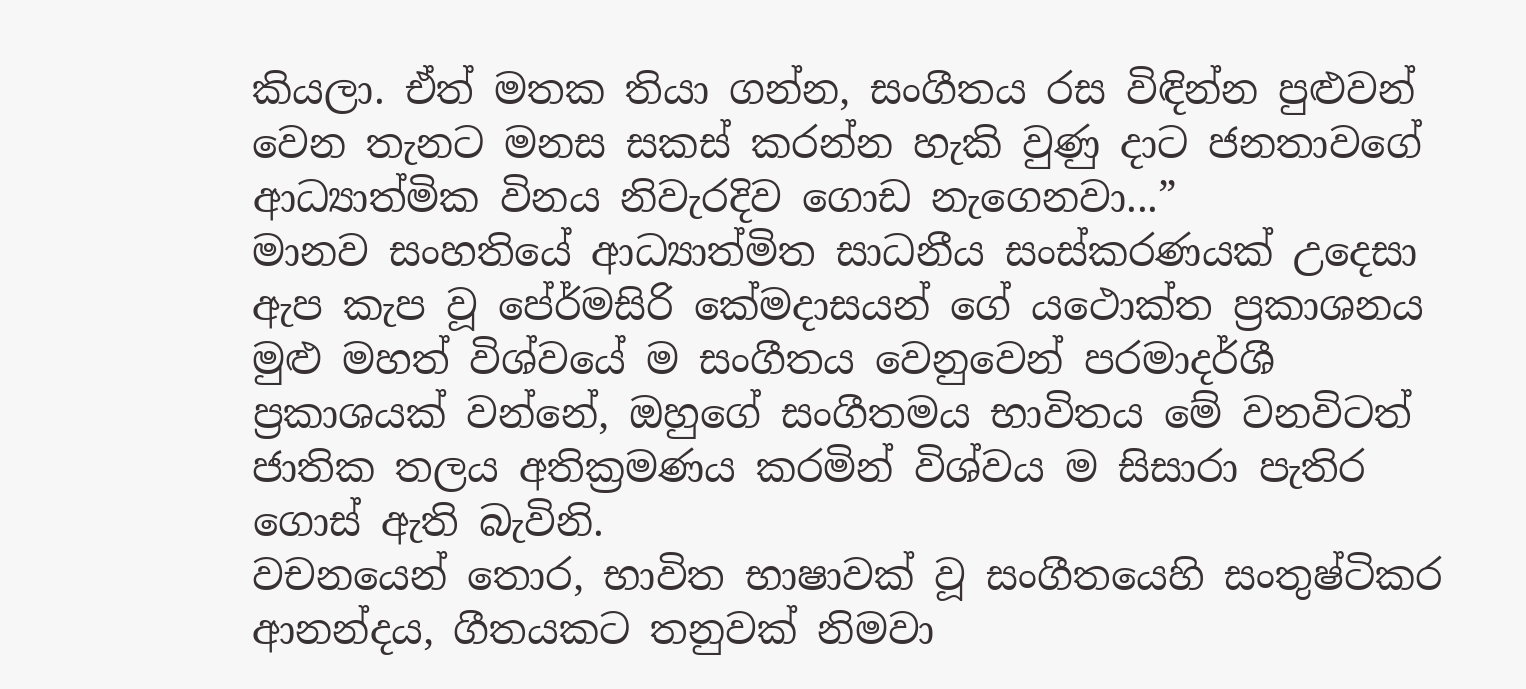කියලා. ඒත් මතක තියා ගන්න, සංගීතය රස විඳින්න පුළුවන් වෙන තැනට මනස සකස් කරන්න හැකි වුණු දාට ජනතාවගේ ආධ්‍යාත්මික විනය නිවැරදිව ගොඩ නැගෙනවා...”
මානව සංහතියේ ආධ්‍යාත්මිත සාධනීය සංස්කරණයක් උදෙසා ඇප කැප වූ පේ‍ර්මසිරි කේමදාසයන් ගේ යථොක්ත ප්‍රකාශනය මුළු මහත් විශ්වයේ ම සංගීතය වෙනුවෙන් පරමාදර්ශී ප්‍රකාශයක් වන්නේ, ඔහුගේ සංගීතමය භාවිතය මේ වනවිටත් ජාතික තලය අතික්‍රමණය කරමින් විශ්වය ම සිසාරා පැතිර ගොස් ඇති බැවිනි.
වචනයෙන් තොර, භාවිත භාෂාවක් වූ සංගීතයෙහි සංතුෂ්ටිකර ආනන්දය, ගීතයකට තනුවක් නිමවා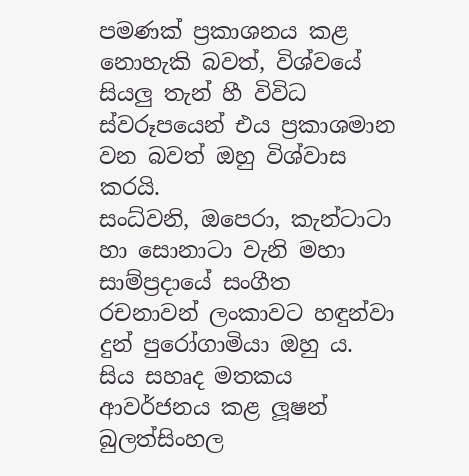පමණක් ප්‍රකාශනය කළ නොහැකි බවත්, විශ්වයේ සියලු තැන් හී විවිධ ස්වරූපයෙන් එය ප්‍රකාශමාන වන බවත් ඔහු විශ්වාස කරයි.
සංධ්වනි, ඔපෙරා, කැන්ටාටා හා සොනාටා වැනි මහා සාම්ප්‍රදායේ සංගීත රචනාවන් ලංකාවට හඳුන්වා දුන් පුරෝගාමියා ඔහු ය. සිය සහෘද මතකය ආවර්ජනය කළ ලූෂන් බුලත්සිංහල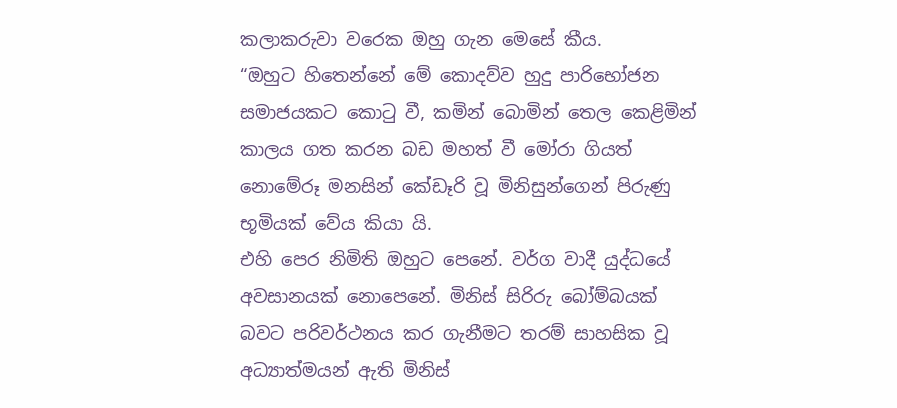කලාකරුවා වරෙක ඔහු ගැන මෙසේ කීය.
“ඔහුට හිතෙන්නේ මේ කොදව්ව හුදු පාරිභෝජන සමාජයකට කොටු වී, කමින් බොමින් තෙල කෙළිමින් කාලය ගත කරන බඩ මහත් වී මෝරා ගියත් නොමේරූ මනසින් කේඩෑරි වූ මිනිසුන්ගෙන් පිරුණු භූමියක් වේය කියා යි.
එහි පෙර නිමිති ඔහුට පෙනේ. වර්ග වාදී යුද්ධයේ අවසානයක් නොපෙනේ. මිනිස් සිරිරු බෝම්බයක් බවට පරිවර්ථනය කර ගැනීමට තරම් සාහසික වූ අධ්‍යාත්මයන් ඇති මිනිස්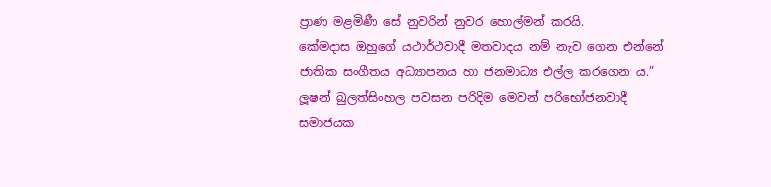ප්‍රාණ මළමිණී සේ නුවරින් නුවර හොල්මන් කරයි.
කේමදාස ඔහුගේ යථාර්ථවාදී මතවාදය නම් නැව ගෙන එන්නේ ජාතික සංගීතය අධ්‍යාපනය හා ජනමාධ්‍ය එල්ල කරගෙන ය.”
ලූෂන් බුලත්සිංහල පවසන පරිදිම මෙවන් පරිභෝජනවාදී සමාජයක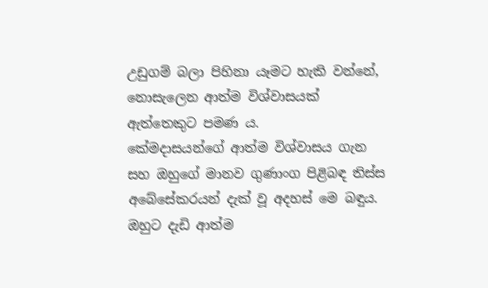උඩුගම් බලා පිහිනා යෑමට හැකි වන්නේ, නොසැලෙන ආත්ම විශ්වාසයක් ඇත්තෙකුට පමණ ය.
කේමදාසයන්ගේ ආත්ම විශ්වාසය ගැන සහ ඔහුගේ මානව ගුණාංග පිළිබඳ තිස්ස අබේසේකරයන් දැක් වූ අදහස් මෙ බඳුය.
ඔහුට දැඩි ආත්ම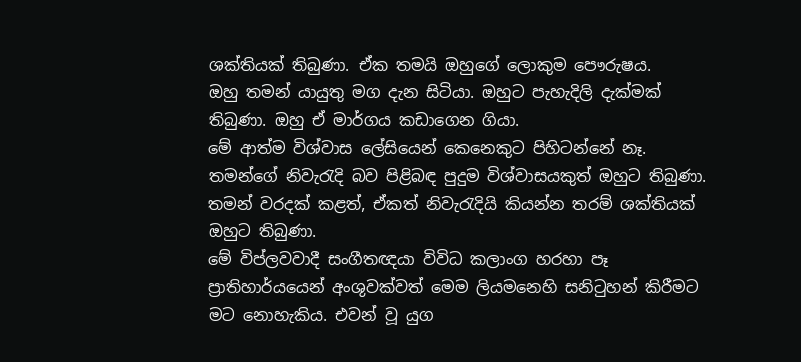ශක්තියක් තිබුණා. ඒක තමයි ඔහුගේ ලොකුම පෞරුෂය.
ඔහු තමන් යායුතු මග දැන සිටියා. ඔහුට පැහැදිලි දැක්මක් තිබුණා. ඔහු ඒ මාර්ගය කඩාගෙන ගියා.
මේ ආත්ම විශ්වාස ලේසියෙන් කෙනෙකුට පිහිටන්නේ නෑ. තමන්ගේ නිවැරැදි බව පිළිබඳ පුදුම විශ්වාසයකුත් ඔහුට තිබුණා.
තමන් වරදක් කළත්, ඒකත් නිවැරැදියි කියන්න තරම් ශක්තියක් ඔහුට තිබුණා.
මේ විප්ලවවාදී සංගීතඥයා විවිධ කලාංග හරහා පෑ ප්‍රාතිහාර්යයෙන් අංශුවක්වත් මෙම ලියමනෙහි සනිටුහන් කිරීමට මට නොහැකිය. එවන් වූ යුග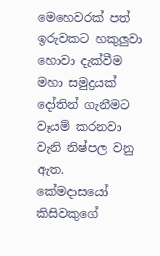මෙහෙවරක් පත් ඉරුවකට හකුලුවා හොවා දැක්වීම මහා සමුද්‍රයක් දෝතින් ගැනීමට වෑයම් කරනවා වැනි නිෂ්පල වනු ඇත.
කේමදාසයෝ කිසිවකුගේ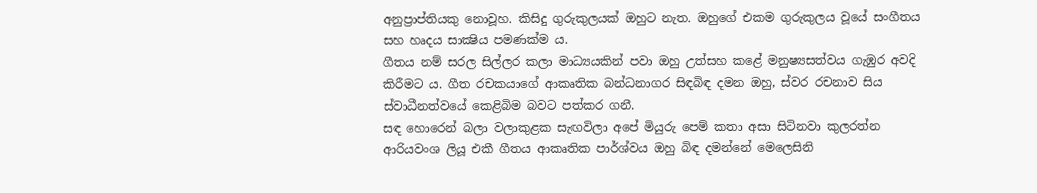අනුප්‍රාප්තියකු නොවූහ. කිසිදු ගුරුකුලයක් ඔහුට නැත. ඔහුගේ එකම ගුරුකුලය වූයේ සංගීතය සහ හෘදය සාක්‍ෂිය පමණක්ම ය.
ගීතය නම් සරල සිල්ලර කලා මාධ්‍යයකින් පවා ඔහු උත්සහ කළේ මනුෂ්‍යසත්වය ගැඹුර අවදි කිරීමට ය. ගීත රචකයාගේ ආකෘතික බන්ධනාගර සිඳබිඳ දමන ඔහු, ස්වර රචනාව සිය ස්වාධීනත්වයේ කෙළිබිම බවට පත්කර ගනී.
සඳ හොරෙන් බලා වලාකුළක සැඟවිලා අපේ මියුරු පෙම් කතා අසා සිටිනවා කුලරත්න ආරියවංශ ලියූ එකී ගීතය ආකෘතික පාර්ශ්වය ඔහු බිඳ දමන්නේ මෙලෙසිනි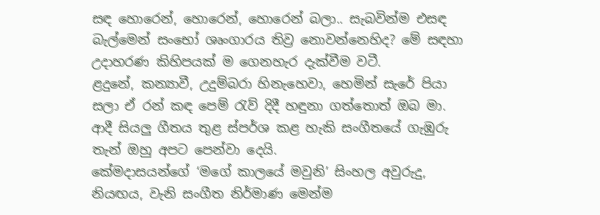සඳ හොරෙන්, හොරෙන්, හොරෙන් බලා.. සැබවින්ම එසඳ බැල්මෙන් සංභෝ ශෘංගාරය තිව්‍ර නොවන්නෙහිද? මේ සඳහා උදාහරණ කිහිපයක් ම ගෙනහැර දැක්වීම වටී.
ළදුනේ, කන්‍යාවී, උදුම්බරා හිනැහෙවා, හෙමින් සැරේ පියා සලා ඒ රන් කඳ පෙම් රැව් දිදී හඳුනා ගත්තොත් ඔබ මා. ආදී සියලු ගීතය තුළ ස්පර්ශ කළ හැකි සංගීතයේ ගැඹුරු තැන් ඔහු අපට පෙන්වා දෙයි.
කේමදාසයන්ගේ ‘මගේ කාලයේ මවුනි’ සිංහල අවුරුදු, නියඟය, වැනි සංගීත නිර්මාණ මෙන්ම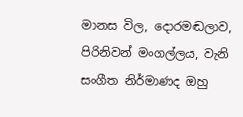මානස විල, දොරමඬලාව, පිරිනිවන් මංගල්ලය, වැනි සංගීත නිර්මාණද ඔහු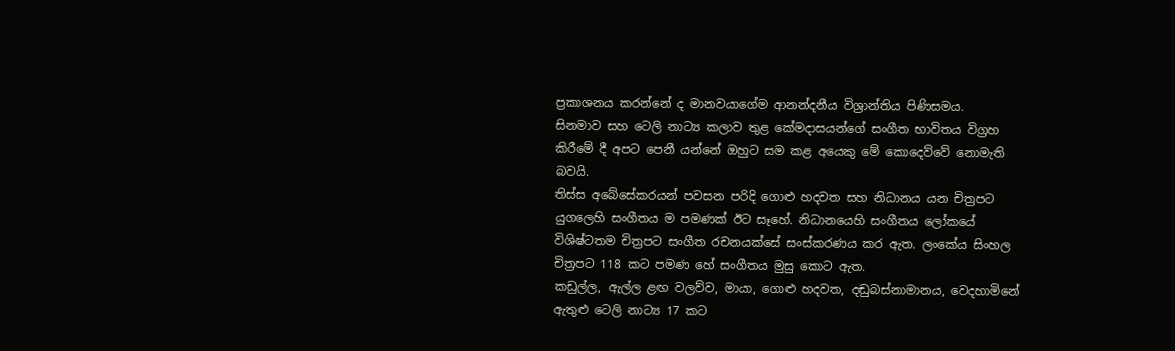ප්‍රකාශනය කරන්නේ ද මානවයාගේම ආනන්දනීය විශ්‍රාන්තිය පිණිසමය.
සිනමාව සහ ටෙලි නාට්‍ය කලාව තුළ කේමදාසයන්ගේ සංගීත භාවිතය විග්‍රහ කිරීමේ දී අපට පෙනී යන්නේ ඔහුට සම කළ අයෙකු මේ කොදෙව්වේ නොමැති බවයි.
තිස්ස අබේසේකරයන් පවසන පරිදි ගොළු හදවත සහ නිධානය යන චිත්‍රපට යුගලෙහි සංගීතය ම පමණක් ඊට සෑහේ. නිධානයෙහි සංගීතය ලෝකයේ විශිෂ්ටතම චිත්‍රපට සංගීත රචනයක්සේ සංස්කරණය කර ඇත. ලංකේය සිංහල චිත්‍රපට 118 කට පමණ හේ සංගීතය මුසු කොට ඇත.
කඩුල්ල, ඇල්ල ළඟ වලව්ව, මායා, ගොළු හදවත, දඬුබස්නාමානය, වෙදහාමිනේ ඇතුළු ටෙලි නාට්‍ය 17 කට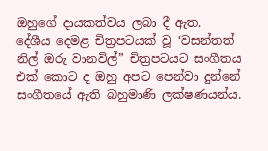ඔහුගේ දායකත්වය ලබා දී ඇත.
දේශීය දෙමළ චිත්‍රපටයක් වූ ‘වසන්තත් නිල් ඔරු වානවිල්” චිත්‍රපටයට සංගීතය එක් කොට ද ඔහු අපට පෙන්වා දුන්නේ සංගීතයේ ඇති බහුමාණි ලක්ෂණයන්ය.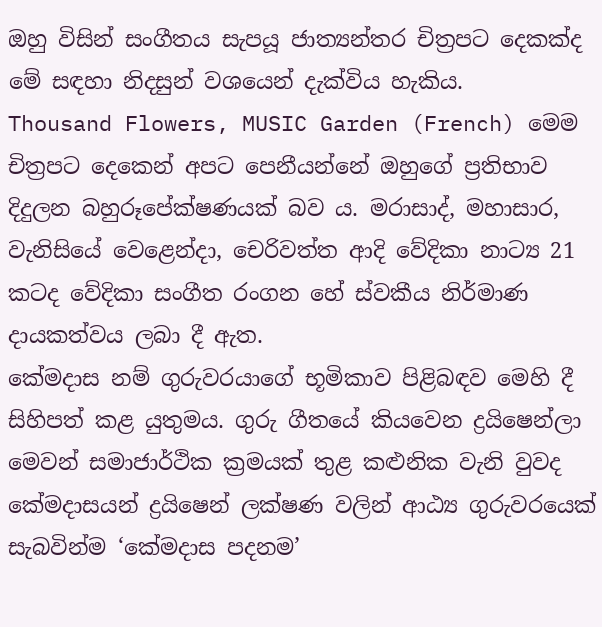ඔහු විසින් සංගීතය සැපයූ ජාත්‍යන්තර චිත්‍රපට දෙකක්ද මේ සඳහා නිදසුන් වශයෙන් දැක්විය හැකිය.
Thousand Flowers, MUSIC Garden (French) මෙම චිත්‍රපට දෙකෙන් අපට පෙනීයන්නේ ඔහුගේ ප්‍රතිභාව දිදුලන බහුරූපේක්ෂණයක් බව ය. මරාසාද්, මහාසාර, වැනිසියේ වෙළෙන්දා, චෙරිවත්ත ආදි වේදිකා නාට්‍ය 21 කටද වේදිකා සංගීත රංගන හේ ස්වකීය නිර්මාණ දායකත්වය ලබා දී ඇත.
කේමදාස නම් ගුරුවරයාගේ භූමිකාව පිළිබඳව මෙහි දී සිහිපත් කළ යුතුමය. ගුරු ගීතයේ කියවෙන ද්‍රයිෂෙන්ලා මෙවන් සමාජාර්ථික ක්‍රමයක් තුළ කළුනික වැනි වුවද කේමදාසයන් ද්‍රයිෂෙන් ලක්ෂණ වලින් ආඨ්‍ය ගුරුවරයෙක් සැබවින්ම ‘කේමදාස පදනම’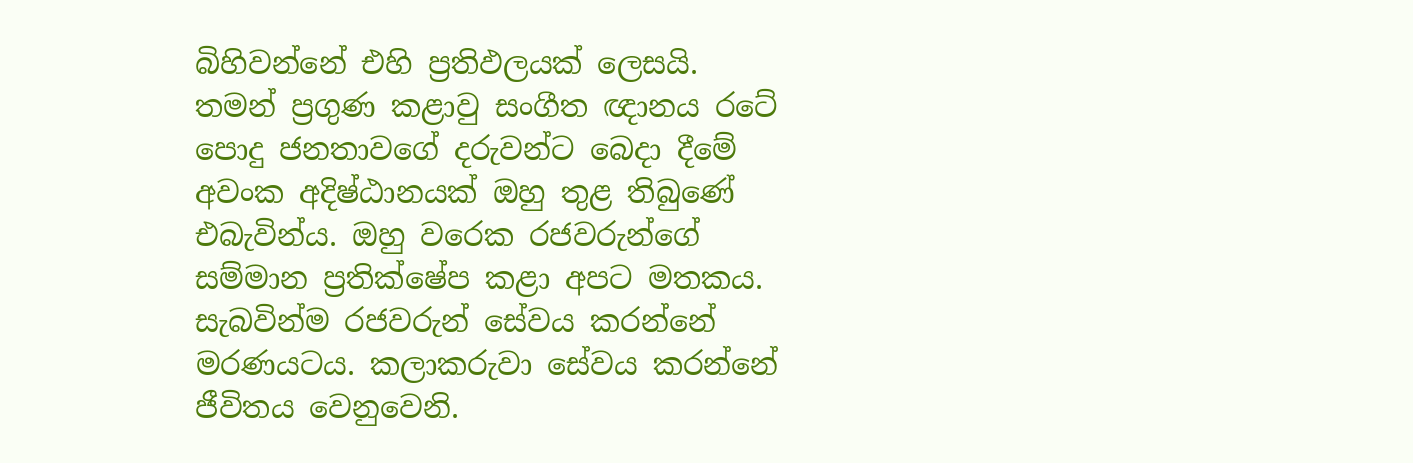බිහිවන්නේ එහි ප්‍රතිඵලයක් ලෙසයි.
තමන් ප්‍රගුණ කළාවු සංගීත ඥානය රටේ පොදු ජනතාවගේ දරුවන්ට බෙදා දීමේ අවංක අදිෂ්ඨානයක් ඔහු තුළ තිබුණේ එබැවින්ය. ඔහු වරෙක රජවරුන්ගේ සම්මාන ප්‍රතික්ෂේප කළා අපට මතකය.
සැබවින්ම රජවරුන් සේවය කරන්නේ මරණයටය. කලාකරුවා සේවය කරන්නේ ජීවිතය වෙනුවෙනි.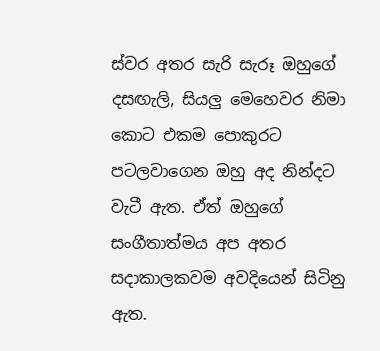ස්වර අතර සැරි සැරූ ඔහුගේ දසඟැලි, සියලු මෙහෙවර නිමා කොට එකම පොකුරට පටලවාගෙන ඔහු අද නින්දට වැටී ඇත. ඒත් ඔහුගේ සංගීතාත්මය අප අතර සදාකාලකවම අවදියෙන් සිටිනු ඇත.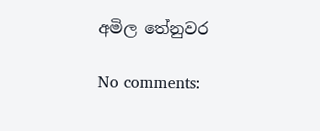අමිල තේනුවර

No comments: